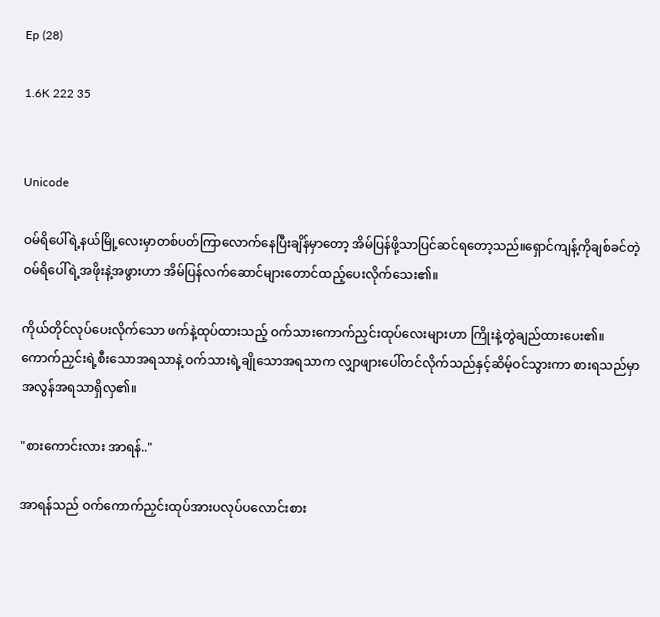Ep (28)

1.6K 222 35


Unicode

ဝမ်ရိပေါ်ရဲ့နယ်မြို့လေးမှာတစ်ပတ်ကြာလောက်နေပြီးချိန်မှာတော့ အိမ်ပြန်ဖို့သာပြင်ဆင်ရတော့သည်။ရှောင်ကျန့်ကိုချစ်ခင်တဲ့ဝမ်ရိပေါ်ရဲ့အဖိုးနဲ့အဖွားဟာ အိမ်ပြန်လက်ဆောင်များတောင်ထည့်ပေးလိုက်သေး၏။

ကိုယ်တိုင်လုပ်ပေးလိုက်သော ဖက်နဲ့ထုပ်ထားသည့် ဝက်သားကောက်ညှင်းထုပ်လေးများဟာ ကြိုးနဲ့တွဲချည်ထားပေး၏။ကောက်ညှင်းရဲ့စီးသောအရသာနဲ့ ဝက်သားရဲ့ချိုသောအရသာက လျှာဖျားပေါ်တင်လိုက်သည်နှင့်ဆိမ့်ဝင်သွားကာ စားရသည်မှာအလွန်အရသာရှိလှ၏။

"စားကောင်းလား အာရန်.."

အာရန်သည် ဝက်ကောက်ညှင်းထုပ်အားပလုပ်ပလောင်းစား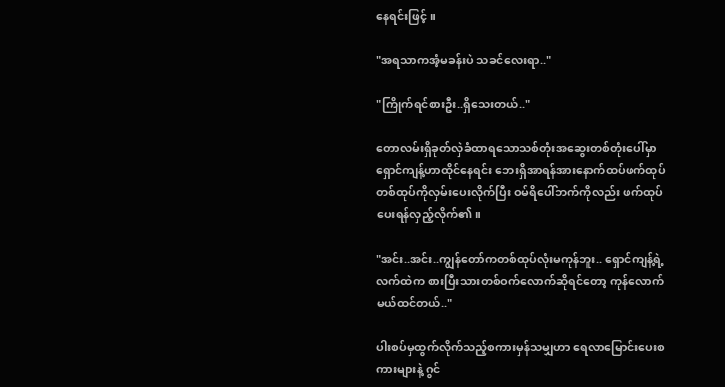နေရင်းဖြင့် ။

"အရသာကအံ့မခန်းပဲ သခင်လေးရာ.."

"ကြိုက်ရင်စားဦး..ရှိသေးတယ်.."

တောလမ်းရှိခုတ်လှဲခံထာရသောသစ်တုံးအဆွေးတစ်တုံးပေါ်မှာ ရှောင်ကျန့်ဟာထိုင်နေရင်း ဘေးရှိအာရန်အားနောက်ထပ်ဖက်ထုပ်တစ်ထုပ်ကိုလှမ်းပေးလိုက်ပြီး ဝမ်ရိပေါ်ဘက်ကိုလည်း ဖက်ထုပ်ပေးရန်လှည့်လိုက်၏။

"အင်း..အင်း..ကျွန်တော်ကတစ်ထုပ်လုံးမကုန်ဘူး.. ရှောင်ကျန့်ရဲ့လက်ထဲက စားပြီးသားတစ်ဝက်လောက်ဆိုရင်တော့ ကုန်လောက်မယ်ထင်တယ်.."

ပါးစပ်မှထွက်လိုက်သည့်စကားမှန်သမျှဟာ ရေလာမြောင်းပေးစကားများနဲ့ ဂွင်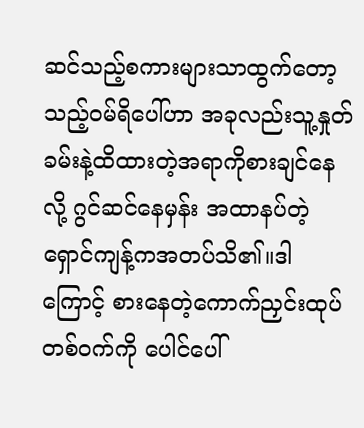ဆင်သည့်စကားများသာထွက်တော့သည့်ဝမ်ရိပေါ်ဟာ အခုလည်းသူ့နှုတ်ခမ်းနဲ့ထိထားတဲ့အရာကိုစားချင်နေလို့ ဂွင်ဆင်နေမှန်း အထာနပ်တဲ့ရှောင်ကျန့်ကအတပ်သိ၏။ဒါကြောင့် စားနေတဲ့ကောက်ညှင်းထုပ်တစ်ဝက်ကို ပေါင်ပေါ်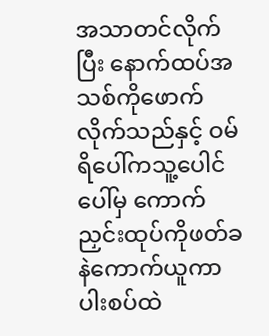အသာတင်လိုက်ပြီး နောက်ထပ်အသစ်ကိုဖောက်လိုက်သည်နှင့် ဝမ်ရိပေါ်ကသူ့ပေါင်ပေါ်မှ ကောက်ညှင်းထုပ်ကိုဖတ်ခနဲကောက်ယူကာ ပါးစပ်ထဲ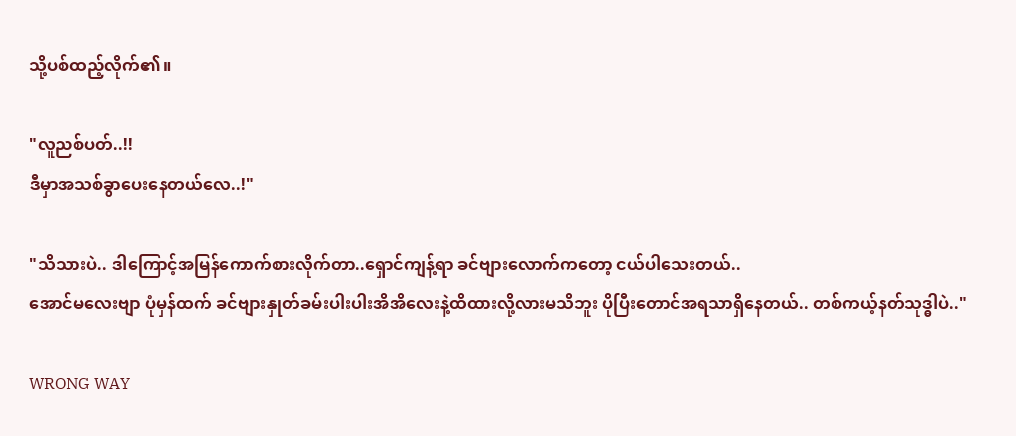သို့ပစ်ထည့်လိုက်၏။

"လူညစ်ပတ်..!!
ဒီမှာအသစ်ခွာပေးနေတယ်လေ..!"

"သိသားပဲ.. ဒါကြောင့်အမြန်ကောက်စားလိုက်တာ..ရှောင်ကျန့်ရာ ခင်ဗျားလောက်ကတော့ ငယ်ပါသေးတယ်..
အောင်မလေးဗျာ ပုံမှန်ထက် ခင်ဗျားနှုတ်ခမ်းပါးပါးအိအိလေးနဲ့ထိထားလို့လားမသိဘူး ပိုပြီးတောင်အရသာရှိနေတယ်.. တစ်ကယ့်နတ်သုဒ္ဓါပဲ.."

WRONG WAY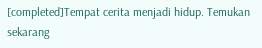[completed]Tempat cerita menjadi hidup. Temukan sekarang